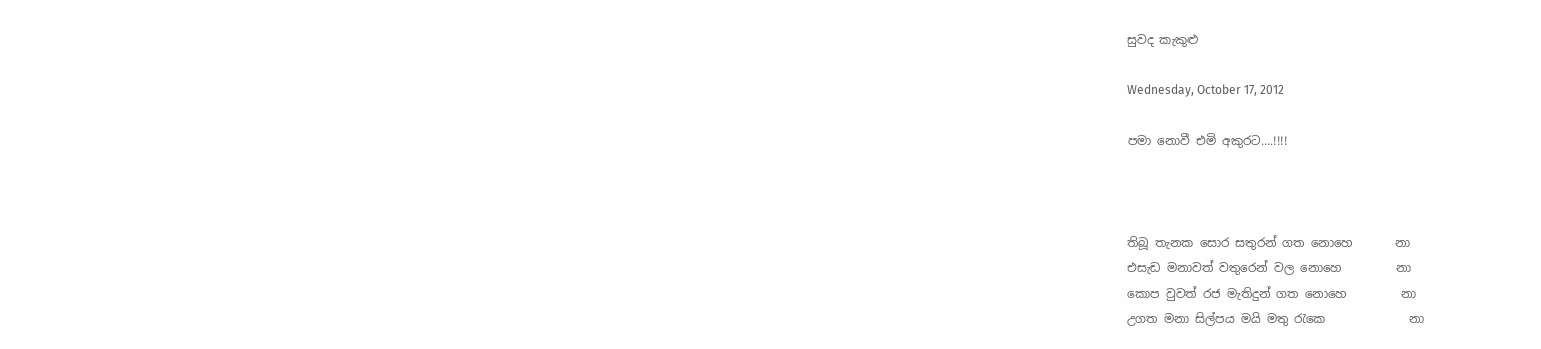සුවද කැකුළු

Wednesday, October 17, 2012

පමා නොවී එමි අකුරට....!!!!



තිබූ තැනක සොර සතුරන් ගත නොහෙ       නා
එසැඩ මනාවත් වතුරෙන් වල නොහෙ         නා
කොප වුවත් රජ මැතිදුන් ගත නොහෙ         නා
උගත මනා සිල්පය මයි මතු රැකෙ              නා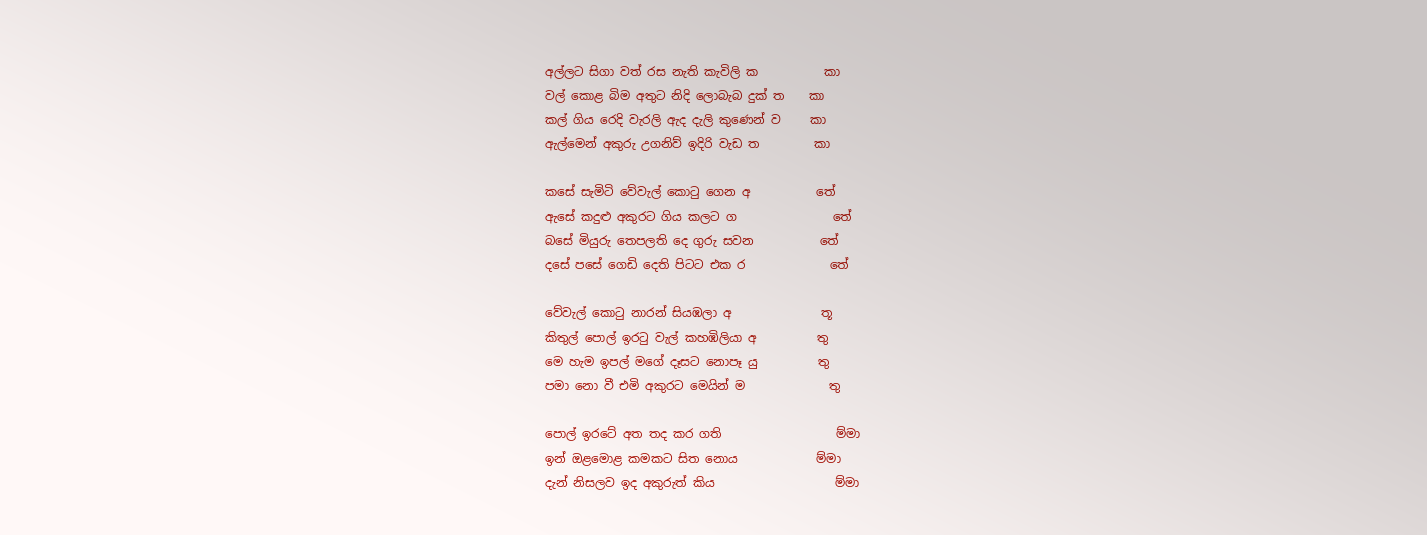අල්ලට සිගා වත් රස නැති කැවිලි ක           කා
වල් කොළ බිම අතුට නිදි ලොබැබ දුක් ත    කා
කල් ගිය රෙදි වැරලි ඇද දැලි කුණෙන් ව     කා
ඇල්මෙන් අකුරු උගනිව් ඉදිරි වැඩ ත         කා

කසේ සැමිටි වේවැල් කොටු ගෙන අ           තේ
ඇසේ කදුළු අකුරට ගිය කලට ග                තේ
බසේ මියුරු තෙපලති දෙ ගුරු සවන           තේ
දසේ පසේ ගෙඩි දෙති පිටට එක ර              තේ

වේවැල් කොටු නාරන් සියඹලා අ               තූ
කිතුල් පොල් ඉරටු වැල් කහඹිලියා අ          තු
මෙ හැම ඉපල් මගේ දෑසට නොපෑ යු          තු
පමා නො වී එමි අකුරට මෙයින් ම              තු

පොල් ඉරටේ අත තද කර ගති                   ම්මා
ඉන් ඔළමොළ කමකට සිත නොය             ම්මා
දැන් නිසලව ඉද අකුරුත් කිය                    ම්මා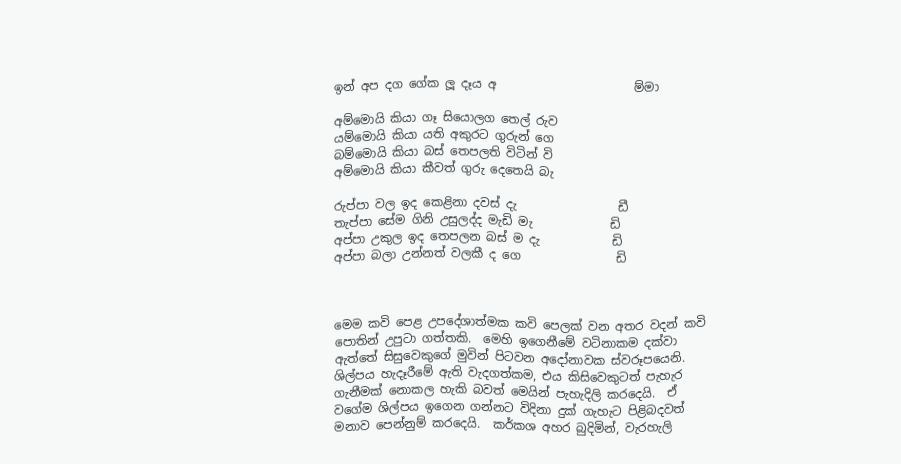ඉන් අප දග ගේක ලූ දෑය අ                       ම්මා

අම්මොයි කියා ගෑ සියොලග තෙල් රුව
යම්මොයි කියා යති අකුරට ගුරුන් ගෙ
බම්මොයි කියා බස් තෙපලති විටින් වි
අම්මොයි කියා කීවත් ගුරු දෙතෙයි බැ

රුප්පා වල ඉද කෙළිනා දවස් දැ                 ඩී
තැප්පා සේම ගිනි උසුලද්ද මැඩි මැ             ඩි
අප්පා උකුල ඉද තෙපලන බස් ම දැ            ඩි
අප්පා බලා උන්නත් වලකී ද ගෙ                ඩි



මෙම කවි පෙළ උපදේශාත්මක කවි පෙලක් වන අතර වදන් කවි පොතින් උපුටා ගත්තකි.  මෙහි ඉගෙනීමේ වටිනාකම දක්වා ඇත්තේ සිසුවෙකුගේ මුවින් පිටවන අදෝනාවක ස්වරූපයෙනි.  ශිල්පය හැදෑරීමේ ඇති වැදගත්කම, එය කිසිවෙකුටත් පැහැර ගැනීමක් නොකල හැකි බවත් මෙයින් පැහැදිලි කරදෙයි.  ඒ වගේම ශිල්පය ඉගෙන ගන්නට විදිනා දුක් ගැහැට පිළිබදවත් මනාව පෙන්නුම් කරදෙයි.  කර්කශ අහර බුදිමින්, වැරහැලි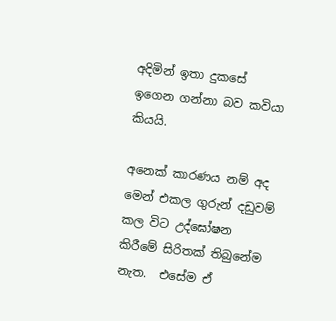අදිමින් ඉතා දුකසේ ඉගෙන ගන්නා බව කවියා කියයි.

අනෙක් කාරණය නම් අද මෙන් එකල ගුරුන් දඩුවම් කල විට උද්ඝෝෂන කිරීමේ සිරිතක් තිබුනේම නැත.  එසේම ඒ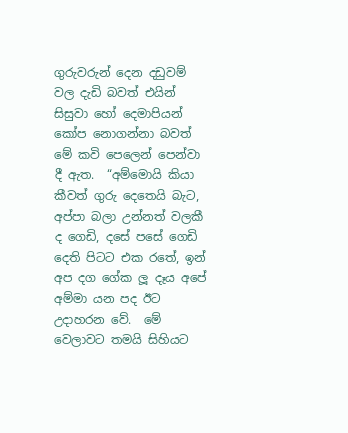ගුරුවරුන් දෙන දඩුවම් වල දැඩි බවත් එයින් සිසුවා හෝ දෙමාපියන් කෝප නොගන්නා බවත් මේ කවි පෙලෙන් පෙන්වා දී ඇත.  “අම්මොයි කියා කීවත් ගුරු දෙතෙයි බැට, අප්පා බලා උන්නත් වලකී ද ගෙඩි, දසේ පසේ ගෙඩි දෙති පිටට එක රතේ, ඉන් අප දග ගේක ලූ දෑය අපේ අම්මා යන පද ඊට උදාහරන වේ.  මේ වෙලාවට තමයි සිහියට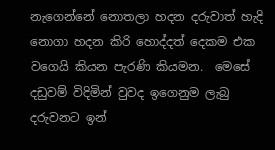නැගෙන්නේ නොතලා හදන දරුවාත් හැදි නොගා හදන කිරි හොද්දත් දෙකම එක වගෙයි කියන පැරණි කියමන.  මෙසේ දඩුවම් විදිමින් වුවද ඉගෙනුම ලැබු දරුවනට ඉන්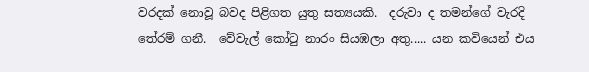වරදක් නොවූ බවද පිළිගත යුතු සත්‍යයකි.  දරුවා ද තමන්ගේ වැරදි තේරම් ගනී.  වේවැල් කෝටු නාරං සියඹලා අතු..... යන කවියෙන් එය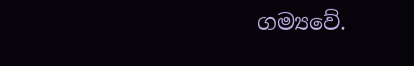ගම්‍යවේ.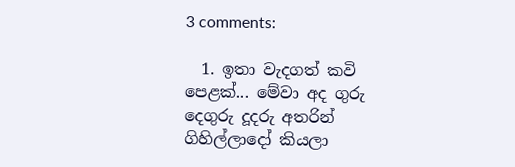3 comments:

  1. ඉතා වැදගත් කවි පෙළක්... මේ‍වා අද ගුරු දෙගුරු දූදරු අතරින් ගිහිල්ලාදෝ කියලා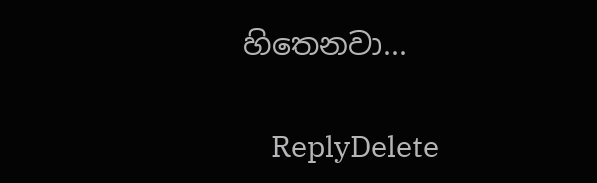හිතෙනවා...

    ReplyDelete